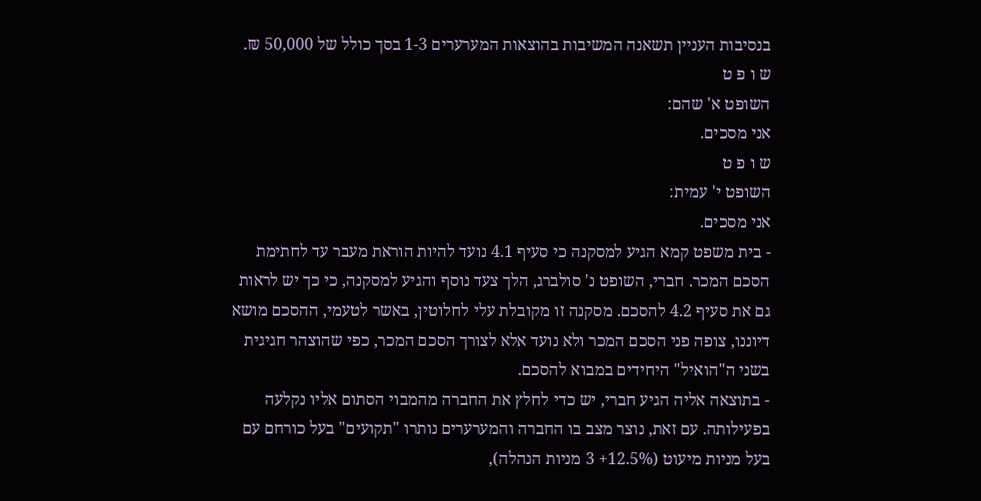בנסיבות העניין תשאנה המשיבות בהוצאות המערערים 1-3 בסך כולל של 50,000 ₪.
ש ו פ ט
השופט א' שהם:
אני מסכים.
ש ו פ ט
השופט י' עמית:
אני מסכים.
- בית משפט קמא הגיע למסקנה כי סעיף 4.1 נועד להיות הוראת מעבר עד לחתימת הסכם המכר. חברי, השופט נ' סולברג, הלך צעד נוסף והגיע למסקנה, כי כך יש לראות גם את סעיף 4.2 להסכם. מסקנה זו מקובלת עלי לחלוטין, באשר לטעמי, ההסכם מושא דיוננו, צופה פני הסכם המכר ולא נועד אלא לצורך הסכם המכר, כפי שהוצהר חגיגית בשני ה"הואיל" היחידים במבוא להסכם.
- בתוצאה אליה הגיע חברי, יש כדי לחלץ את החברה מהמבוי הסתום אליו נקלעה בפעילותה. עם זאת, נוצר מצב בו החברה והמערערים נותרו "תקועים" בעל כורחם עם בעל מניות מיעוט (12.5%+ 3 מניות הנהלה),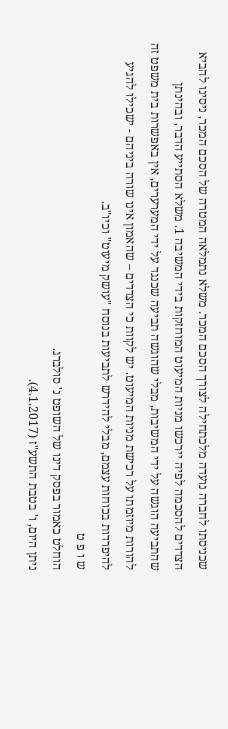שכניסתו לחברה נועדה מלכתחילה לצורך הסכם המכר. משלא נתמלאה המטרה של הסכם המכר, ניסינו להביא הצדדים להסכמה לפיה יירכשו מניות המיעוט המוחזקות בידי המשיבה 1. משלא הסתייע הדבר, ובהינתן שהתביעה הוגשה על ידי המשיבות, מבלי שהוגשה תביעה שכנגד על ידי המערערים, אין באפשרות בית משפט זה להורות מיוזמתו על רכישת מניות המיעוט. יש לקוות כי הצדדים – שהאמון אינו שורה ביניהם - ישכילו להגיע להיפרדות בכוחות עצמם, מבלי להידרש לתביעות בנוסח "עושק מיעוט" וכיו"ב.
ש ו פ ט
הוחלט כאמור בפסק דינו של השופט נ' סולברג.
ניתן היום, ו' בטבת התשע"ז (4.1.2017).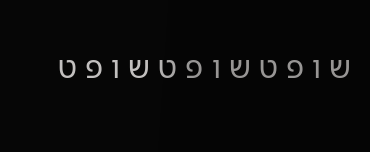ש ו פ ט ש ו פ ט ש ו פ ט